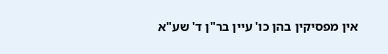אין מפסיקין בהן כו' עיין בר"ן ד' שע"א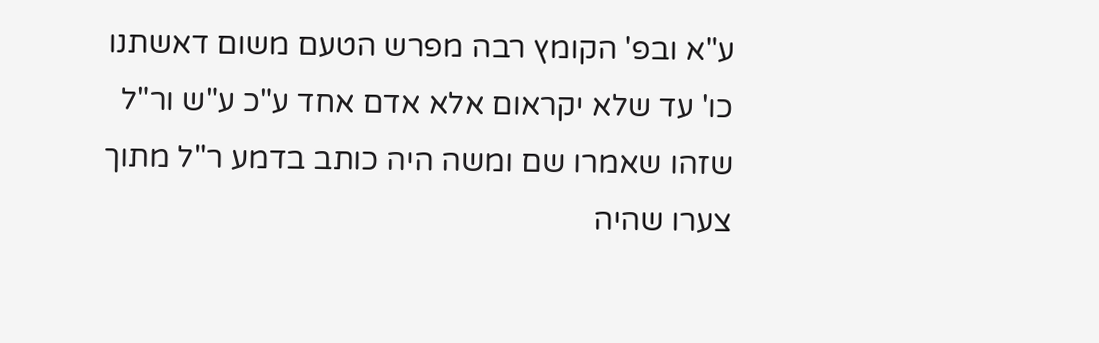ע"א ובפ' הקומץ רבה מפרש הטעם משום דאשתנו כו' עד שלא יקראום אלא אדם אחד ע"כ ע"ש ור"ל שזהו שאמרו שם ומשה היה כותב בדמע ר"ל מתוך צערו שהיה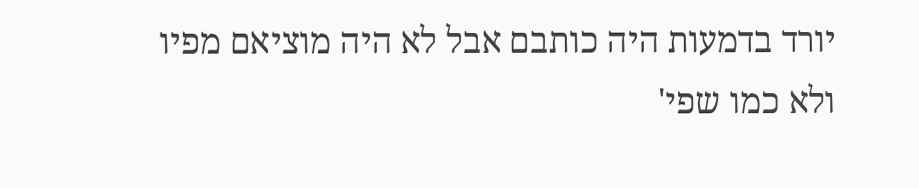יורד בדמעות היה כותבם אבל לא היה מוציאם מפיו ולא כמו שפי'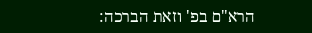הרא"ם בפ' וזאת הברכה: